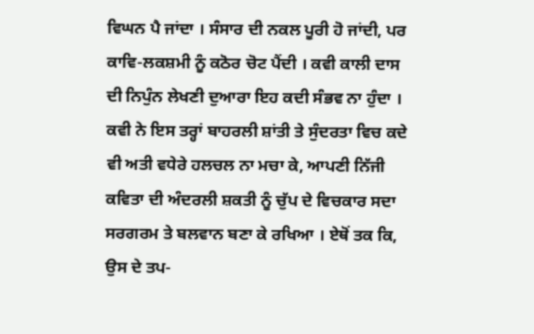ਵਿਘਨ ਪੈ ਜਾਂਦਾ । ਸੰਸਾਰ ਦੀ ਨਕਲ ਪੂਰੀ ਹੋ ਜਾਂਦੀ, ਪਰ ਕਾਵਿ-ਲਕਸ਼ਮੀ ਨੂੰ ਕਠੋਰ ਚੋਟ ਪੈਂਦੀ । ਕਵੀ ਕਾਲੀ ਦਾਸ ਦੀ ਨਿਪੁੰਨ ਲੇਖਣੀ ਦੁਆਰਾ ਇਹ ਕਦੀ ਸੰਭਵ ਨਾ ਹੁੰਦਾ । ਕਵੀ ਨੇ ਇਸ ਤਰ੍ਹਾਂ ਬਾਹਰਲੀ ਸ਼ਾਂਤੀ ਤੇ ਸੁੰਦਰਤਾ ਵਿਚ ਕਦੇ ਵੀ ਅਤੀ ਵਧੇਰੇ ਹਲਚਲ ਨਾ ਮਚਾ ਕੇ, ਆਪਣੀ ਨਿੱਜੀ ਕਵਿਤਾ ਦੀ ਅੰਦਰਲੀ ਸ਼ਕਤੀ ਨੂੰ ਚੁੱਪ ਦੇ ਵਿਚਕਾਰ ਸਦਾ ਸਰਗਰਮ ਤੇ ਬਲਵਾਨ ਬਣਾ ਕੇ ਰਖਿਆ । ਏਥੋਂ ਤਕ ਕਿ, ਉਸ ਦੇ ਤਪ-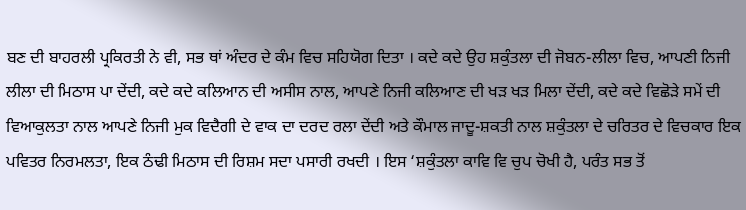ਬਣ ਦੀ ਬਾਹਰਲੀ ਪ੍ਰਕਿਰਤੀ ਨੇ ਵੀ, ਸਭ ਥਾਂ ਅੰਦਰ ਦੇ ਕੰਮ ਵਿਚ ਸਹਿਯੋਗ ਦਿਤਾ । ਕਦੇ ਕਦੇ ਉਹ ਸ਼ਕੁੰਤਲਾ ਦੀ ਜੋਬਨ-ਲੀਲਾ ਵਿਚ, ਆਪਣੀ ਨਿਜੀ ਲੀਲਾ ਦੀ ਮਿਠਾਸ ਪਾ ਦੇਂਦੀ, ਕਦੇ ਕਦੇ ਕਲਿਆਨ ਦੀ ਅਸੀਸ ਨਾਲ, ਆਪਣੇ ਨਿਜੀ ਕਲਿਆਣ ਦੀ ਖੜ ਖੜ ਮਿਲਾ ਦੇਂਦੀ, ਕਦੇ ਕਦੇ ਵਿਛੋੜੇ ਸਮੇਂ ਦੀ ਵਿਆਕੁਲਤਾ ਨਾਲ ਆਪਣੇ ਨਿਜੀ ਮੁਕ ਵਿਦੈਗੀ ਦੇ ਵਾਕ ਦਾ ਦਰਦ ਰਲਾ ਦੇਂਦੀ ਅਤੇ ਕੌਮਾਲ ਜਾਦੂ-ਸ਼ਕਤੀ ਨਾਲ ਸ਼ਕੁੰਤਲਾ ਦੇ ਚਰਿਤਰ ਦੇ ਵਿਚਕਾਰ ਇਕ ਪਵਿਤਰ ਨਿਰਮਲਤਾ, ਇਕ ਠੰਢੀ ਮਿਠਾਸ ਦੀ ਰਿਸ਼ਮ ਸਦਾ ਪਸਾਰੀ ਰਖਦੀ । ਇਸ ‘ਸ਼ਕੁੰਤਲਾ ਕਾਵਿ ਵਿ ਚੁਪ ਚੋਖੀ ਹੈ, ਪਰੰਤ ਸਭ ਤੋਂ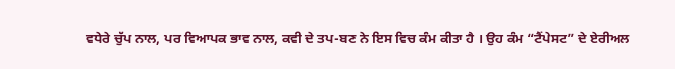ਵਧੇਰੇ ਚੁੱਪ ਨਾਲ, ਪਰ ਵਿਆਪਕ ਭਾਵ ਨਾਲ, ਕਵੀ ਦੇ ਤਪ-ਬਣ ਨੇ ਇਸ ਵਿਚ ਕੰਮ ਕੀਤਾ ਹੈ । ਉਹ ਕੰਮ “ਟੈਂਪੇਸਟ” ਦੇ ਏਰੀਅਲ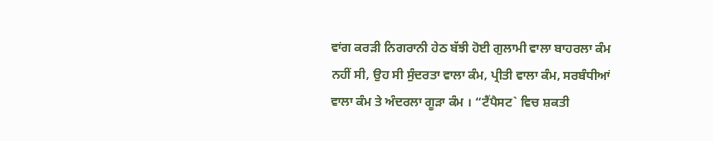ਵਾਂਗ ਕਰੜੀ ਨਿਗਰਾਨੀ ਹੇਠ ਬੱਝੀ ਹੋਈ ਗੁਲਾਮੀ ਵਾਲਾ ਬਾਹਰਲਾ ਕੰਮ ਨਹੀਂ ਸੀ, ਉਹ ਸੀ ਸੁੰਦਰਤਾ ਵਾਲਾ ਕੰਮ, ਪ੍ਰੀਤੀ ਵਾਲਾ ਕੰਮ, ਸਰਬੰਧੀਆਂ ਵਾਲਾ ਕੰਮ ਤੇ ਅੰਦਰਲਾ ਗੂੜਾ ਕੰਮ । “ਟੈਂਪੈਸਟ` ਵਿਚ ਸ਼ਕਤੀ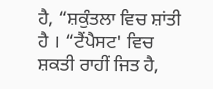ਹੈ, “ਸ਼ਕੁੰਤਲਾ ਵਿਚ ਸ਼ਾਂਤੀ ਹੈ । “ਟੈਂਪੈਸਟ' ਵਿਚ ਸ਼ਕਤੀ ਰਾਹੀਂ ਜਿਤ ਹੈ,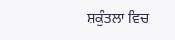ਸ਼ਕੁੰਤਲਾ ਵਿਚ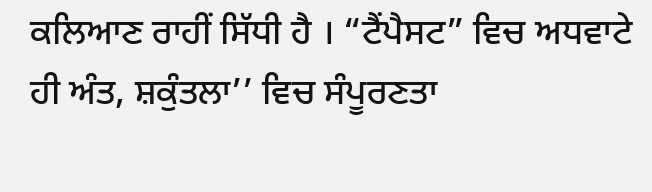ਕਲਿਆਣ ਰਾਹੀਂ ਸਿੱਧੀ ਹੈ । “ਟੈਂਪੈਸਟ” ਵਿਚ ਅਧਵਾਟੇ ਹੀ ਅੰਤ, ਸ਼ਕੁੰਤਲਾ’’ ਵਿਚ ਸੰਪੂਰਣਤਾ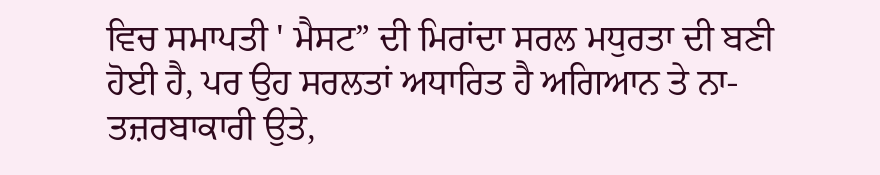ਵਿਚ ਸਮਾਪਤੀ ' ਮੈਸਟ” ਦੀ ਮਿਰਾਂਦਾ ਸਰਲ ਮਧੁਰਤਾ ਦੀ ਬਣੀ ਹੋਈ ਹੈ, ਪਰ ਉਹ ਸਰਲਤਾਂ ਅਧਾਰਿਤ ਹੈ ਅਗਿਆਨ ਤੇ ਨਾ-ਤਜ਼ਰਬਾਕਾਰੀ ਉਤੇ,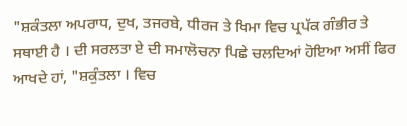"ਸ਼ਕੰਤਲਾ ਅਪਰਾਧ, ਦੁਖ, ਤਜਰਬੇ, ਧੀਰਜ ਤੇ ਖਿਮਾ ਵਿਚ ਪ੍ਰਪੱਕ ਗੰਭੀਰ ਤੇ ਸਥਾਈ ਹੈ । ਦੀ ਸਰਲਤਾ ਏ ਦੀ ਸਮਾਲੋਚਨਾ ਪਿਛੇ ਚਲਦਿਆਂ ਹੋਇਆ ਅਸੀਂ ਫਿਰ ਆਖਦੇ ਹਾਂ, "ਸ਼ਕੁੰਤਲਾ । ਵਿਚ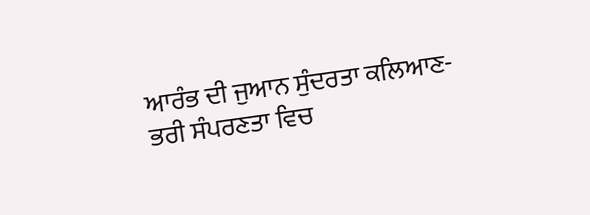ਆਰੰਭ ਦੀ ਜੁਆਨ ਸੁੰਦਰਤਾ ਕਲਿਆਣ-ਭਰੀ ਸੰਪਰਣਤਾ ਵਿਚ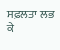ਸਫ਼ਲਤਾ ਲਭ ਕੇ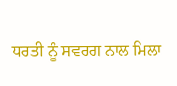ਧਰਤੀ ਨੂੰ ਸਵਰਗ ਨਾਲ ਮਿਲਾ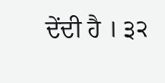ਦੇਂਦੀ ਹੈ । ੩੨